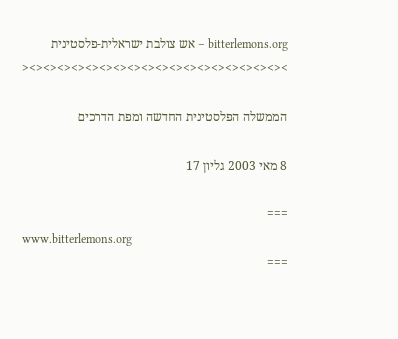bitterlemons.org – אש צולבת ישראלית-פלסטינית
><><><><><><><><><><><><><><><><><><><

הממשלה הפלסטינית החדשה ומפת הדרכים

8 מאי 2003 גליון 17

===
www.bitterlemons.org
===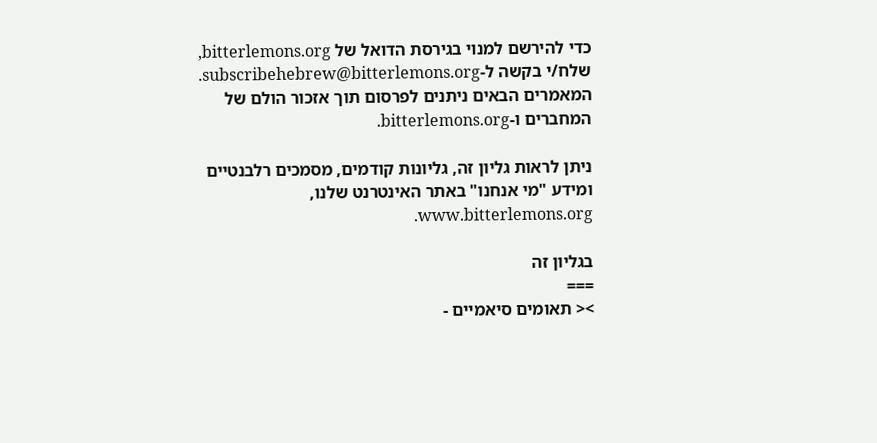כדי להירשם למנוי בגירסת הדואל של bitterlemons.org,
שלח/י בקשה ל-subscribehebrew@bitterlemons.org.
המאמרים הבאים ניתנים לפרסום תוך אזכור הולם של
המחברים ו-bitterlemons.org.

ניתן לראות גליון זה, גליונות קודמים, מסמכים רלבנטיים
ומידע "מי אנחנו" באתר האינטרנט שלנו, www.bitterlemons.org.

בגליון זה
===
>< תאומים סיאמיים -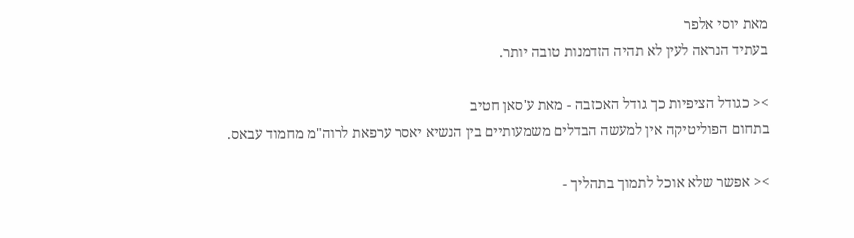מאת יוסי אלפר
בעתיד הנראה לעין לא תהיה הזדמנות טובה יותר.

>< כגודל הציפיות כך גודל האכזבה - מאת ע'סאן חטיב
בתחום הפוליטיקה אין למעשה הבדלים משמעותיים בין הנשיא יאסר ערפאת לרוה"מ מחמוד עבאס.

>< אפשר שלא אוכל לתמוך בתהליך -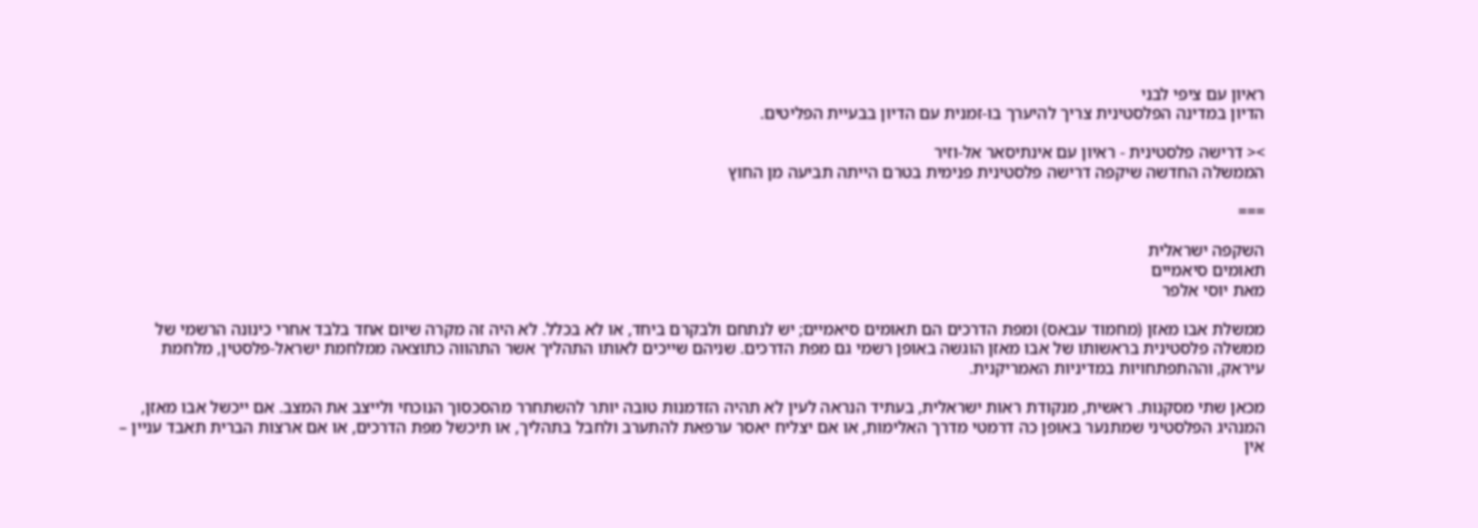ראיון עם ציפי לבני
הדיון במדינה הפלסטינית צריך להיערך בו-זמנית עם הדיון בבעיית הפליטים.

>< דרישה פלסטינית - ראיון עם אינתיסאר אל-וזיר
הממשלה החדשה שיקפה דרישה פלסטינית פנימית בטרם הייתה תביעה מן החוץ

===

השקפה ישראלית
תאומים סיאמיים
מאת יוסי אלפר

ממשלת אבו מאזן (מחמוד עבאס) ומפת הדרכים הם תאומים סיאמיים; יש לנתחם ולבקרם ביחד, או לא בכלל. לא היה זה מקרה שיום אחד בלבד אחרי כינונה הרשמי של ממשלה פלסטינית בראשותו של אבו מאזן הוגשה באופן רשמי גם מפת הדרכים. שניהם שייכים לאותו התהליך אשר התהווה כתוצאה ממלחמת ישראל-פלסטין, מלחמת עיראק, וההתפתחויות במדיניות האמריקנית.

מכאן שתי מסקנות. ראשית, מנקודת ראות ישראלית, בעתיד הנראה לעין לא תהיה הזדמנות טובה יותר להשתחרר מהסכסוך הנוכחי ולייצב את המצב. אם ייכשל אבו מאזן, המנהיג הפלסטיני שמתנער באופן כה דרמטי מדרך האלימות, או אם יצליח יאסר ערפאת להתערב ולחבל בתהליך, או תיכשל מפת הדרכים, או אם ארצות הברית תאבד עניין – אין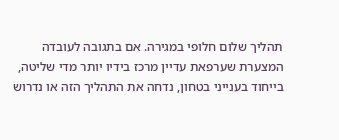תהליך שלום חלופי במגירה. אם בתגובה לעובדה המצערת שערפאת עדיין מרכז בידיו יותר מדי שליטה, בייחוד בענייני בטחון, נדחה את התהליך הזה או נדרוש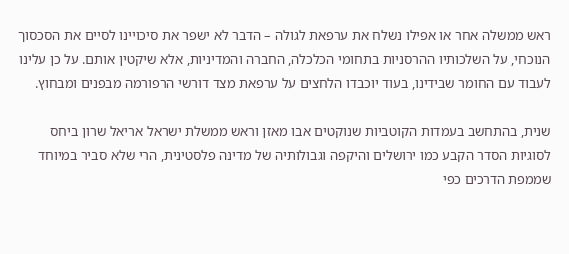ראש ממשלה אחר או אפילו נשלח את ערפאת לגולה – הדבר לא ישפר את סיכויינו לסיים את הסכסוך הנוכחי, על השלכותיו ההרסניות בתחומי הכלכלה, החברה והמדיניות, אלא שיקטין אותם. על כן עלינו לעבוד עם החומר שבידינו, בעוד יוכבדו הלחצים על ערפאת מצד דורשי הרפורמה מבפנים ומבחוץ.

שנית, בהתחשב בעמדות הקוטביות שנוקטים אבו מאזן וראש ממשלת ישראל אריאל שרון ביחס לסוגיות הסדר הקבע כמו ירושלים והיקפה וגבולותיה של מדינה פלסטינית, הרי שלא סביר במיוחד שממפת הדרכים כפי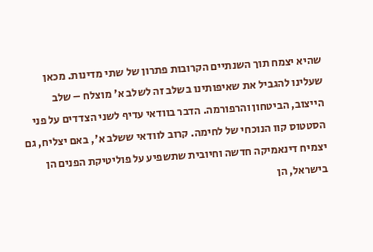שהיא יצמח תוך השנתיים הקרובות פתרון של שתי מדינות. מכאן שעלינו להגביל את שאיפותינו בשלב זה לשלב א' מוצלח – שלב הייצוב, הביטחון והרפורמה. הדבר בוודאי עדיף לשני הצדדים על פני הסטטוס קוו הנוכחי של לחימה. קרוב לוודאי ששלב א', באם יצליח, גם יצמיח דינאמיקה חדשה וחיובית שתשפיע על פוליטיקת הפנים הן בישראל, הן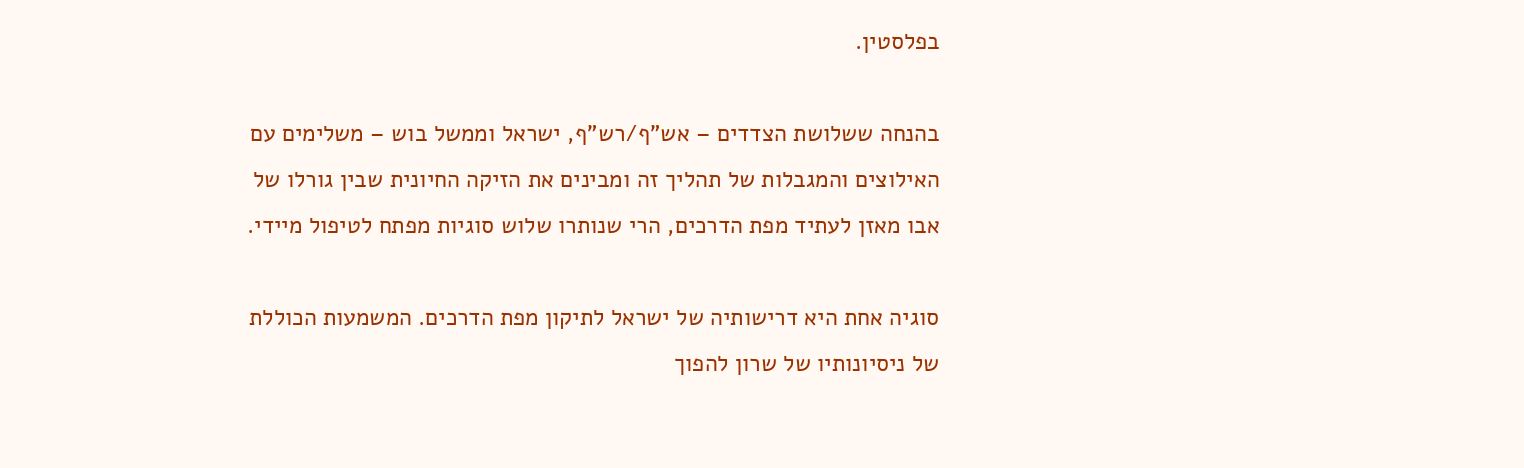בפלסטין.

בהנחה ששלושת הצדדים – אש"ף/רש"ף, ישראל וממשל בוש – משלימים עם האילוצים והמגבלות של תהליך זה ומבינים את הזיקה החיונית שבין גורלו של אבו מאזן לעתיד מפת הדרכים, הרי שנותרו שלוש סוגיות מפתח לטיפול מיידי.

סוגיה אחת היא דרישותיה של ישראל לתיקון מפת הדרכים. המשמעות הכוללת של ניסיונותיו של שרון להפוך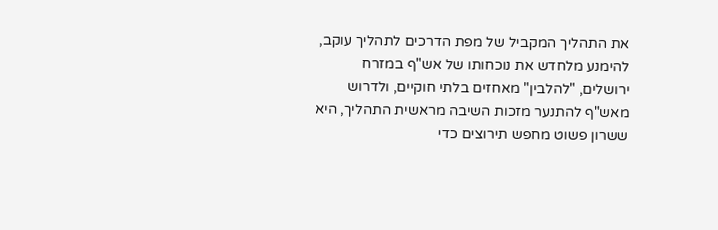את התהליך המקביל של מפת הדרכים לתהליך עוקב, להימנע מלחדש את נוכחותו של אש"ף במזרח ירושלים, "להלבין" מאחזים בלתי חוקיים, ולדרוש מאש"ף להתנער מזכות השיבה מראשית התהליך, היא ששרון פשוט מחפש תירוצים כדי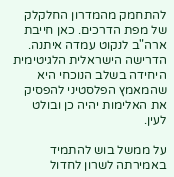להתחמק מהמדרון החלקלק של מפת הדרכים. כאן חייבת ארה"ב לנקוט עמדה איתנה. הדרישה הישראלית הלגיטימית היחידה בשלב הנוכחי היא שהמאמץ הפלסטיני להפסיק את האלימות יהיה כן ובולט לעין.

על ממשל בוש להתמיד באמירתה לשרון לחדול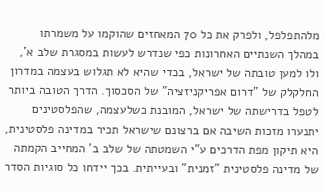מלהתפלפל, ולפרק את כל 70 המאחזים שהוקמו על משמרתו במהלך השנתיים האחרונות כפי שנדרש לעשות במסגרת שלב א', ולו למען טובתה של ישראל, בכדי שהיא לא תגלוש בעצמה במדרון החלקלק של "דרום אפריקניזציה" של הסכסוך. הדרך הטובה ביותר לטפל בדרישתה של ישראל, המובנת כשלעצמה, שהפלסטינים יתנערו מזכות השיבה אם ברצונם שישראל תכיר במדינה פלסטינית, היא תיקון מפת הדרכים ע"י השמטתה של שלב ב' המחייב הקמתה של מדינה פלסטינית "זמנית" ובעייתית. בכך יידחו כל סוגיות הסדר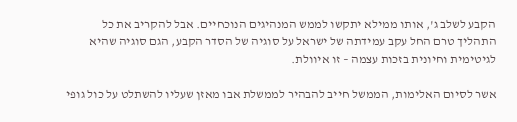הקבע לשלב ג', אותו ממילא יתקשו לממש המנהיגים הנוכחיים. אבל להקריב את כל התהליך טרם החל עקב עמידתה של ישראל על סוגיה של הסדר הקבע, הגם סוגיה שהיא לגיטימית וחיונית בזכות עצמה – זו איוולת.

אשר לסיום האלימות, הממשל חייב להבהיר לממשלת אבו מאזן שעליו להשתלט על כול גופי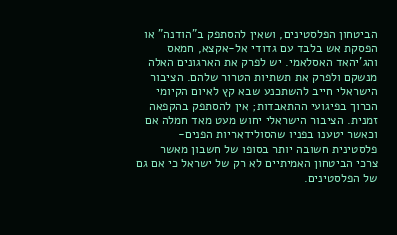הביטחון הפלסטינים, ושאין להסתפק ב"הודנה" או הפסקת אש בלבד עם גדודי אל-אקצא, חמאס והג'יהאד האסלאמי. יש לפרק את הארגונים האלה מנשקם ולפרק את תשתיות הטרור שלהם. הציבור הישראלי חייב להשתכנע שבא קץ לאיום הקיומי הכרוך בפיגועי ההתאבדות; אין להסתפק בהקפאה זמנית. הציבור הישראלי יחוש מעט מאד חמלה אם וכאשר יטענו בפניו שהסולידאריות הפנים-פלסטינית חשובה יותר בסופו של חשבון מאשר צרכי הביטחון האמיתיים לא רק של ישראל כי אם גם של הפלסטינים.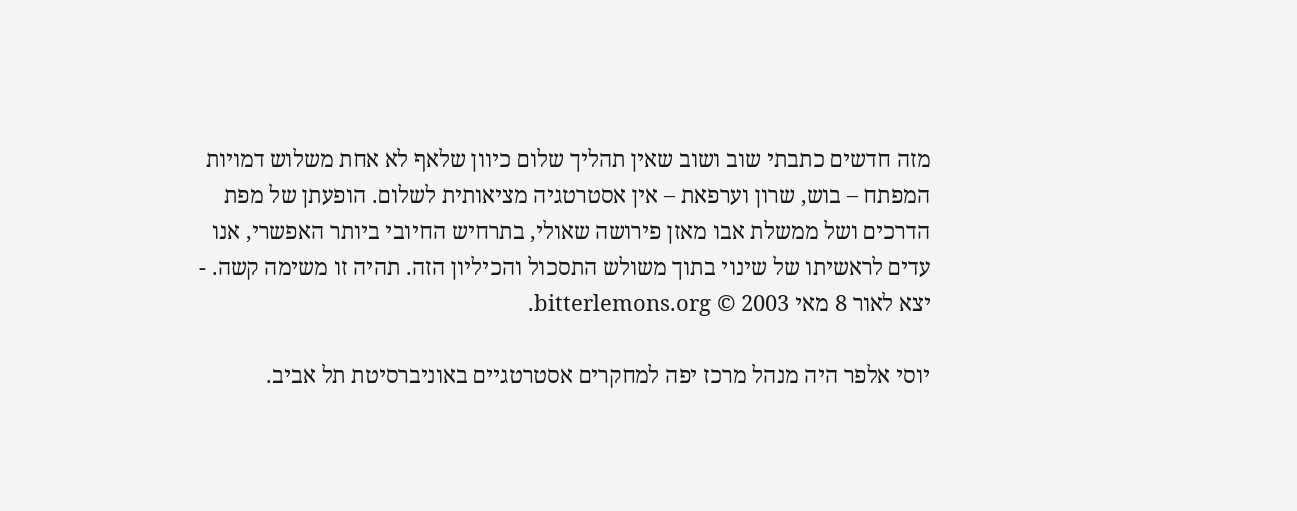מזה חדשים כתבתי שוב ושוב שאין תהליך שלום כיוון שלאף לא אחת משלוש דמויות המפתח – בוש, שרון וערפאת – אין אסטרטגיה מציאותית לשלום. הופעתן של מפת הדרכים ושל ממשלת אבו מאזן פירושה שאולי, בתרחיש החיובי ביותר האפשרי, אנו עדים לראשיתו של שינוי בתוך משולש התסכול והכיליון הזה. תהיה זו משימה קשה. - יצא לאור 8 מאי 2003 © bitterlemons.org.

יוסי אלפר היה מנהל מרכז יפה למחקרים אסטרטגיים באוניברסיטת תל אביב.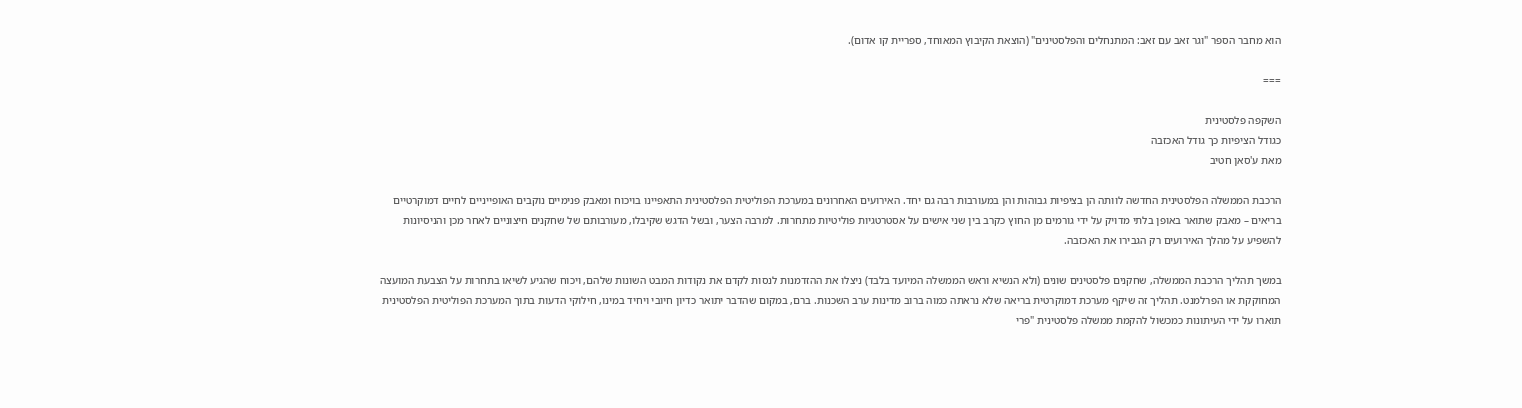הוא מחבר הספר "וגר זאב עם זאב: המתנחלים והפלסטינים" (הוצאת הקיבוץ המאוחד, ספריית קו אדום).

===

השקפה פלסטינית
כגודל הציפיות כך גודל האכזבה
מאת ע'סאן חטיב

הרכבת הממשלה הפלסטינית החדשה לוותה הן בציפיות גבוהות והן במעורבות רבה גם יחד. האירועים האחרונים במערכת הפוליטית הפלסטינית התאפיינו בויכוח ומאבק פנימיים נוקבים האופייניים לחיים דמוקרטיים בריאים – מאבק שתואר באופן בלתי מדויק על ידי גורמים מן החוץ כקרב בין שני אישים על אסטרטגיות פוליטיות מתחרות. למרבה הצער, ובשל הדגש שקיבלו, מעורבותם של שחקנים חיצוניים לאחר מכן והניסיונות להשפיע על מהלך האירועים רק הגבירו את האכזבה.

במשך תהליך הרכבת הממשלה, שחקנים פלסטינים שונים (ולא הנשיא וראש הממשלה המיועד בלבד) ניצלו את ההזדמנות לנסות לקדם את נקודות המבט השונות שלהם, ויכוח שהגיע לשיאו בתחרות על הצבעת המועצה המחוקקת או הפרלמנט. תהליך זה שיקף מערכת דמוקרטית בריאה שלא נראתה כמוה ברוב מדינות ערב השכנות. ברם, במקום שהדבר יתואר כדיון חיובי ויחיד במינו, חילוקי הדעות בתוך המערכת הפוליטית הפלסטינית תוארו על ידי העיתונות כמכשול להקמת ממשלה פלסטינית "פרי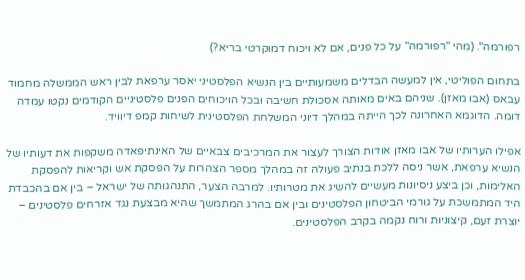רפורמה". (מהי "רפורמה" על כל פנים, אם לא ויכוח דמוקרטי בריא?)

בתחום הפוליטי, אין למעשה הבדלים משמעותיים בין הנשיא הפלסטיני יאסר ערפאת לבין ראש הממשלה מחמוד עבאס (אבו מאזן). שניהם באים מאותה אסכולת חשיבה ובכל הויכוחים הפנים פלסטיניים הקודמים נקטו עמדה דומה. הדוגמא האחרונה לכך הייתה במהלך דיוני המשלחת הפלסטינית לשיחות קמפ דיוויד.

אפילו הערותיו של אבו מאזן אודות הצורך לעצור את המרכיבים צבאיים של האינתיפאדה משקפות את דעותיו של הנשיא ערפאת, אשר ניסה ללכת בנתיב פעולה זה במהלך מספר הצהרות על הפסקת אש וקריאות להפסקת האלימות, וכן ביצע ניסיונות מעשיים להשיג את מטרותיו. למרבה הצער, התנהגותה של ישראל – בין אם בהכבדת היד המתמשכת על גורמי הביטחון הפלסטינים ובין אם בהרג המתמשך שהיא מבצעת נגד אזרחים פלסטינים – יוצרת זעם, קיצוניות ורוח נקמה בקרב הפלסטינים.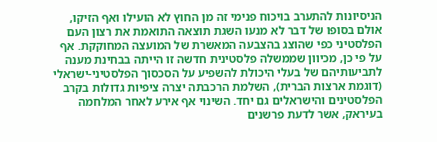הניסיונות להתערב בויכוח פנימי זה מן החוץ לא הועילו ואף הזיקו, אולם בסופו של דבר לא מנעו השגת תוצאה התואמת את רצון העם הפלסטיני כפי שהוצג בהצבעה המאשרת של המועצה המחוקקת. אף על פי כן, מכיוון שממשלה פלסטינית חדשה זו הייתה בבחינת מענה לתביעותיהם של בעלי היכולת להשפיע על הסכסוך הפלסטיני-ישראלי (דוגמת ארצות הברית), השלמת הרכבתה יצרה ציפיות גדולות בקרב הפלסטינים והישראלים גם יחד. השינוי אף אירע לאחר המלחמה בעיראק, אשר לדעת פרשנים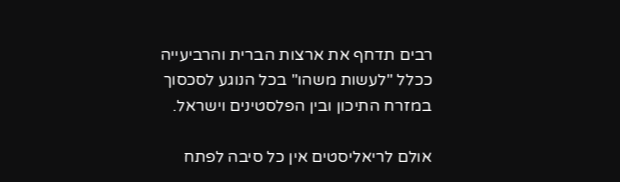רבים תדחף את ארצות הברית והרביעייה ככלל "לעשות משהו" בכל הנוגע לסכסוך במזרח התיכון ובין הפלסטינים וישראל.

אולם לריאליסטים אין כל סיבה לפתח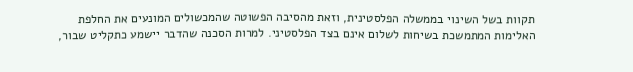תקוות בשל השינוי בממשלה הפלסטינית, וזאת מהסיבה הפשוטה שהמכשולים המונעים את החלפת האלימות המתמשכת בשיחות לשלום אינם בצד הפלסטיני. למרות הסכנה שהדבר יישמע כתקליט שבור,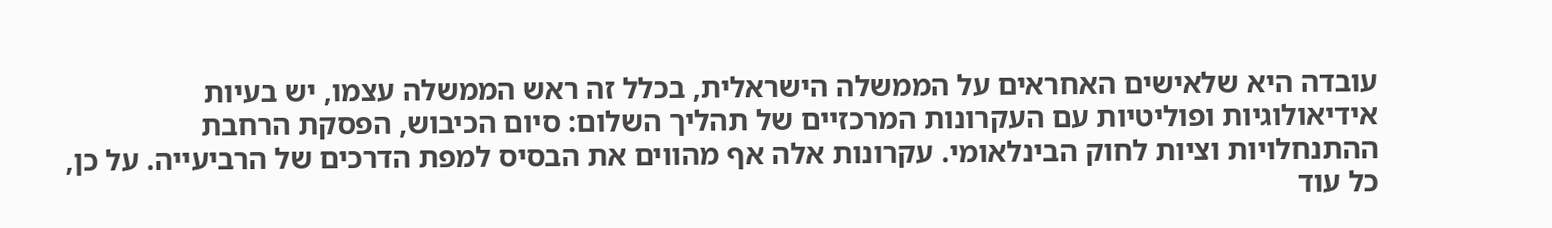עובדה היא שלאישים האחראים על הממשלה הישראלית, בכלל זה ראש הממשלה עצמו, יש בעיות אידיאולוגיות ופוליטיות עם העקרונות המרכזיים של תהליך השלום: סיום הכיבוש, הפסקת הרחבת ההתנחלויות וציות לחוק הבינלאומי. עקרונות אלה אף מהווים את הבסיס למפת הדרכים של הרביעייה. על כן, כל עוד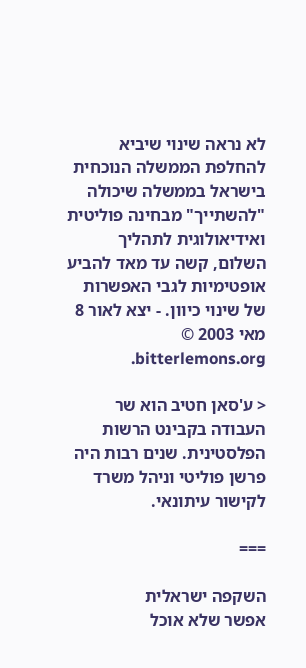לא נראה שינוי שיביא להחלפת הממשלה הנוכחית בישראל בממשלה שיכולה "להשתייך" מבחינה פוליטית ואידיאולוגית לתהליך השלום, קשה עד מאד להביע אופטימיות לגבי האפשרות של שינוי כיוון. - יצא לאור 8 מאי 2003 © bitterlemons.org.

< ע'סאן חטיב הוא שר העבודה בקבינט הרשות הפלסטינית. שנים רבות היה פרשן פוליטי וניהל משרד לקישור עיתונאי.

===

השקפה ישראלית
אפשר שלא אוכל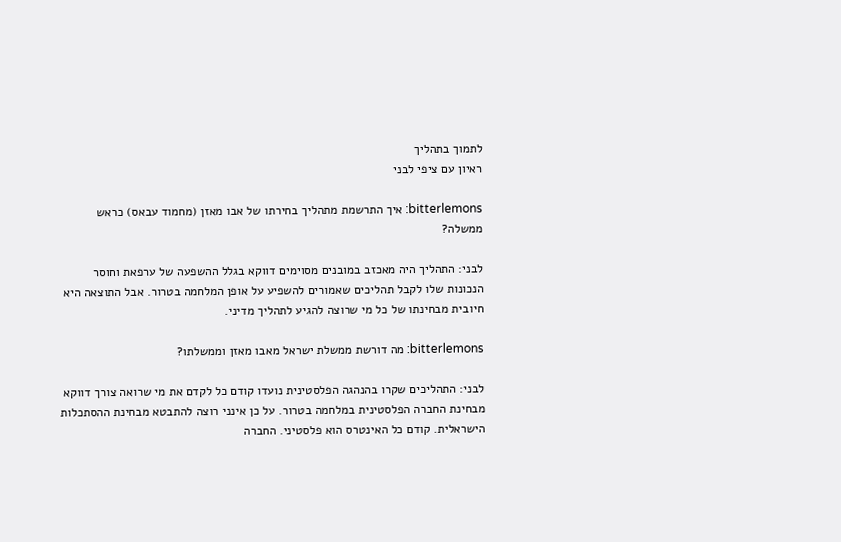לתמוך בתהליך
ראיון עם ציפי לבני

bitterlemons: איך התרשמת מתהליך בחירתו של אבו מאזן (מחמוד עבאס) כראש ממשלה?

לבני: התהליך היה מאכזב במובנים מסוימים דווקא בגלל ההשפעה של ערפאת וחוסר הנכונות שלו לקבל תהליכים שאמורים להשפיע על אופן המלחמה בטרור. אבל התוצאה היא חיובית מבחינתו של כל מי שרוצה להגיע לתהליך מדיני.

bitterlemons: מה דורשת ממשלת ישראל מאבו מאזן וממשלתו?

לבני: התהליכים שקרו בהנהגה הפלסטינית נועדו קודם כל לקדם את מי שרואה צורך דווקא מבחינת החברה הפלסטינית במלחמה בטרור. על כן אינני רוצה להתבטא מבחינת ההסתכלות הישראלית. קודם כל האינטרס הוא פלסטיני. החברה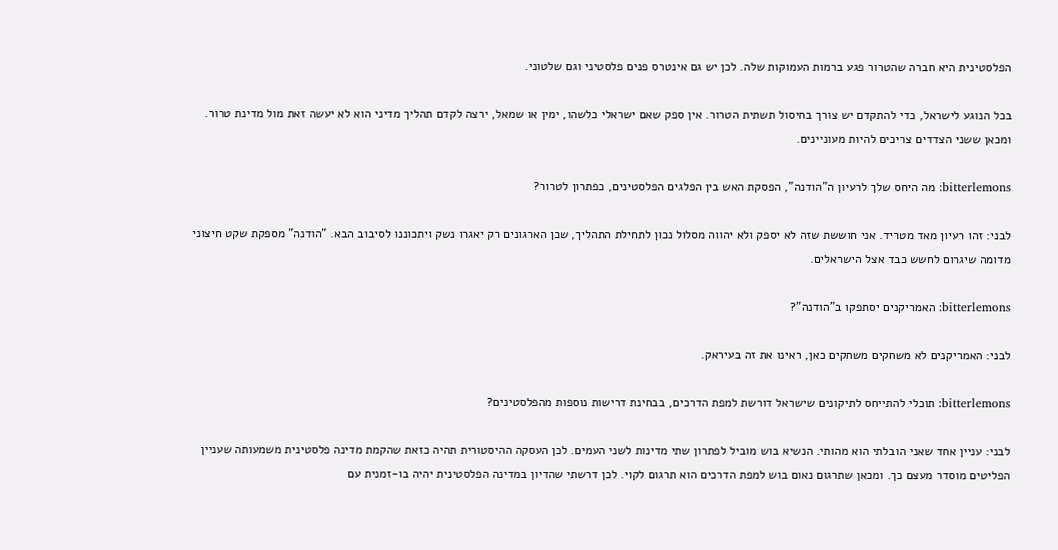הפלסטינית היא חברה שהטרור פגע ברמות העמוקות שלה. לכן יש גם אינטרס פנים פלסטיני וגם שלטוני.

בכל הנוגע לישראל, כדי להתקדם יש צורך בחיסול תשתית הטרור. אין ספק שאם ישראלי כלשהו, ימין או שמאל, ירצה לקדם תהליך מדיני הוא לא יעשה זאת מול מדינת טרור. ומכאן ששני הצדדים צריכים להיות מעוניינים.

bitterlemons: מה היחס שלך לרעיון ה"הודנה", הפסקת האש בין הפלגים הפלסטינים, כפתרון לטרור?

לבני: זהו רעיון מאד מטריד. אני חוששת שזה לא יספק ולא יהווה מסלול נכון לתחילת התהליך, שכן הארגונים רק יאגרו נשק ויתכוננו לסיבוב הבא. "הודנה" מספקת שקט חיצוני מדומה שיגרום לחשש כבד אצל הישראלים.

bitterlemons: האמריקנים יסתפקו ב"הודנה"?

לבני: האמריקנים לא משחקים משחקים כאן, ראינו את זה בעיראק.

bitterlemons: תוכלי להתייחס לתיקונים שישראל דורשת למפת הדרכים, בבחינת דרישות נוספות מהפלסטינים?

לבני: עניין אחד שאני הובלתי הוא מהותי. הנשיא בוש מוביל לפתרון שתי מדינות לשני העמים. לכן העסקה ההיסטורית תהיה כזאת שהקמת מדינה פלסטינית משמעותה שעניין הפליטים מוסדר מעצם כך. ומכאן שתרגום נאום בוש למפת הדרכים הוא תרגום לקוי. לכן דרשתי שהדיון במדינה הפלסטינית יהיה בו-זמנית עם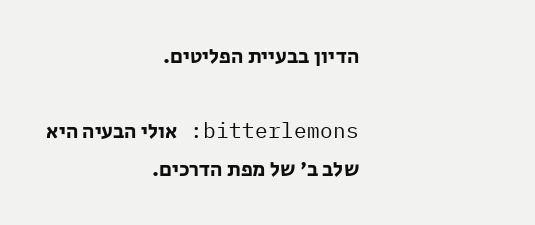הדיון בבעיית הפליטים.

bitterlemons: אולי הבעיה היא שלב ב' של מפת הדרכים.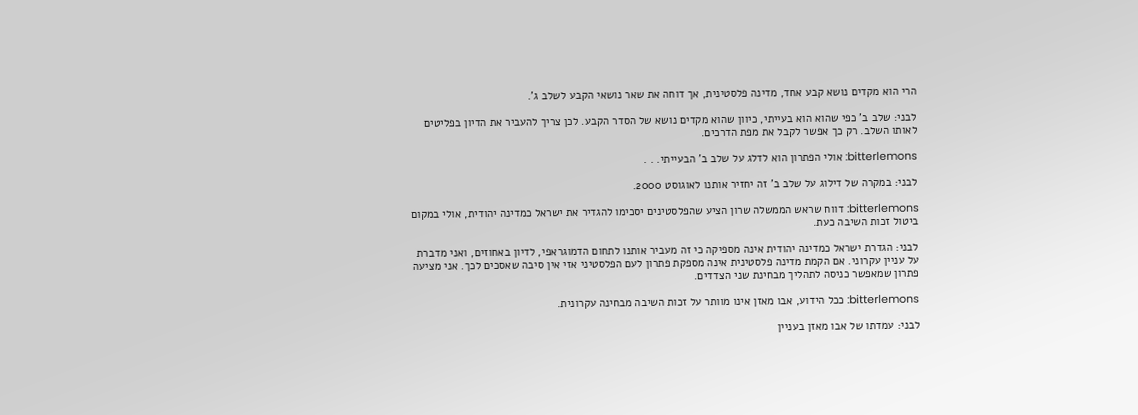הרי הוא מקדים נושא קבע אחד, מדינה פלסטינית, אך דוחה את שאר נושאי הקבע לשלב ג'.

לבני: שלב ב' כפי שהוא הוא בעייתי, כיוון שהוא מקדים נושא של הסדר הקבע. לכן צריך להעביר את הדיון בפליטים לאותו השלב. רק כך אפשר לקבל את מפת הדרכים.

bitterlemons: אולי הפתרון הוא לדלג על שלב ב' הבעייתי. . .

לבני: במקרה של דילוג על שלב ב' זה יחזיר אותנו לאוגוסט 2000.

bitterlemons: דווח שראש הממשלה שרון הציע שהפלסטינים יסכימו להגדיר את ישראל כמדינה יהודית, אולי במקום ביטול זכות השיבה כעת.

לבני: הגדרת ישראל כמדינה יהודית אינה מספיקה כי זה מעביר אותנו לתחום הדמוגראפי, לדיון באחוזים, ואני מדברת על עניין עקרוני. אם הקמת מדינה פלסטינית אינה מספקת פתרון לעם הפלסטיני אזי אין סיבה שאסכים לכך. אני מציעה פתרון שמאפשר כניסה לתהליך מבחינת שני הצדדים.

bitterlemons: ככל הידוע, אבו מאזן אינו מוותר על זכות השיבה מבחינה עקרונית.

לבני: עמדתו של אבו מאזן בעניין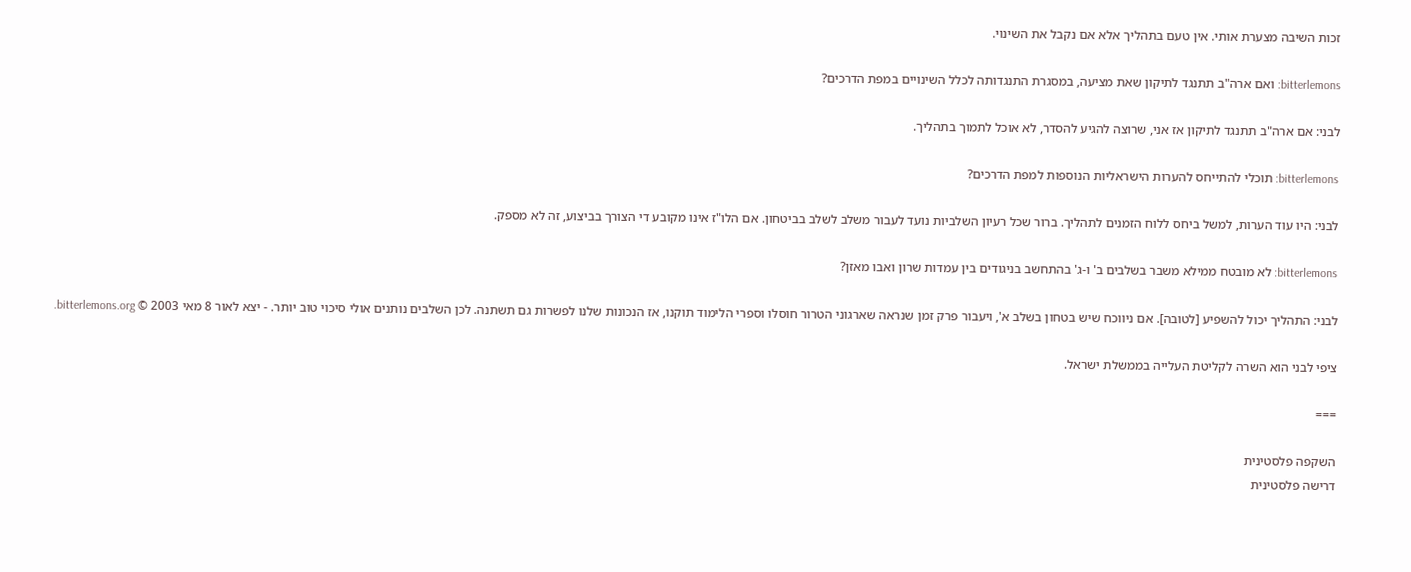זכות השיבה מצערת אותי. אין טעם בתהליך אלא אם נקבל את השינוי.

bitterlemons: ואם ארה"ב תתנגד לתיקון שאת מציעה, במסגרת התנגדותה לכלל השינויים במפת הדרכים?

לבני: אם ארה"ב תתנגד לתיקון אז אני, שרוצה להגיע להסדר, לא אוכל לתמוך בתהליך.

bitterlemons: תוכלי להתייחס להערות הישראליות הנוספות למפת הדרכים?

לבני: היו עוד הערות, למשל ביחס ללוח הזמנים לתהליך. ברור שכל רעיון השלביות נועד לעבור משלב לשלב בביטחון. אם הלו"ז אינו מקובע די הצורך בביצוע, זה לא מספק.

bitterlemons: לא מובטח ממילא משבר בשלבים ב' ו-ג' בהתחשב בניגודים בין עמדות שרון ואבו מאזן?

לבני: התהליך יכול להשפיע [לטובה]. אם ניווכח שיש בטחון בשלב א', ויעבור פרק זמן שנראה שארגוני הטרור חוסלו וספרי הלימוד תוקנו, אז הנכונות שלנו לפשרות גם תשתנה. לכן השלבים נותנים אולי סיכוי טוב יותר. - יצא לאור 8 מאי 2003 © bitterlemons.org.

ציפי לבני הוא השרה לקליטת העלייה בממשלת ישראל.

===

השקפה פלסטינית
דרישה פלסטינית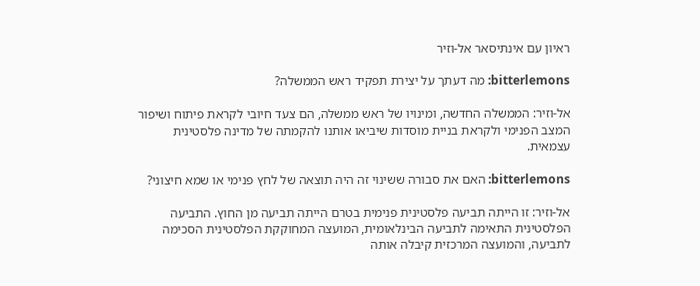ראיון עם אינתיסאר אל-וזיר

bitterlemons: מה דעתך על יצירת תפקיד ראש הממשלה?

אל-וזיר: הממשלה החדשה, ומינויו של ראש ממשלה, הם צעד חיובי לקראת פיתוח ושיפור המצב הפנימי ולקראת בניית מוסדות שיביאו אותנו להקמתה של מדינה פלסטינית עצמאית.

bitterlemons: האם את סבורה ששינוי זה היה תוצאה של לחץ פנימי או שמא חיצוני?

אל-וזיר: זו הייתה תביעה פלסטינית פנימית בטרם הייתה תביעה מן החוץ. התביעה הפלסטינית התאימה לתביעה הבינלאומית, המועצה המחוקקת הפלסטינית הסכימה לתביעה, והמועצה המרכזית קיבלה אותה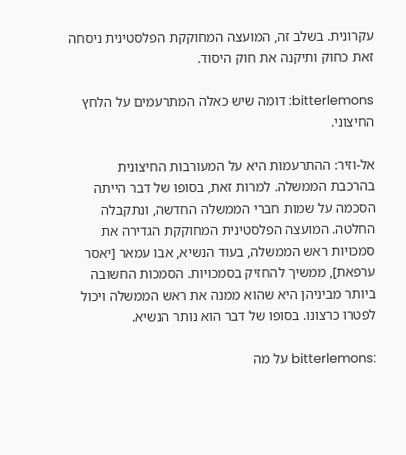עקרונית. בשלב זה, המועצה המחוקקת הפלסטינית ניסחה זאת כחוק ותיקנה את חוק היסוד.

bitterlemons: דומה שיש כאלה המתרעמים על הלחץ החיצוני.

אל-וזיר: ההתרעמות היא על המעורבות החיצונית בהרכבת הממשלה. למרות זאת, בסופו של דבר הייתה הסכמה על שמות חברי הממשלה החדשה, ונתקבלה החלטה. המועצה הפלסטינית המחוקקת הגדירה את סמכויות ראש הממשלה, בעוד הנשיא, אבו עמאר [יאסר ערפאת], ממשיך להחזיק בסמכויות. הסמכות החשובה ביותר מביניהן היא שהוא ממנה את ראש הממשלה ויכול לפטרו כרצונו. בסופו של דבר הוא נותר הנשיא.

:bitterlemons על מה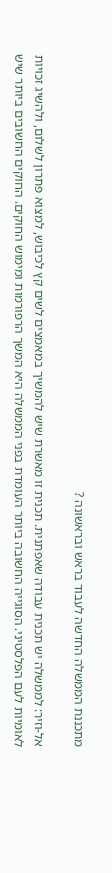מתכננת הממשלה החדשה לעבוד בראש ובראשונה ?

אל-וזיר: לממשלה יש תכנית עבודה שאפתנית. תכנית זו מאשרת שיש להמשיך במאמצים לשים קץ לכיבוש, למצוא פתרון לשלום, ולהשיג זכויות לאומיות לעם הפלסטיני. הסוגייה החשובה ביותר העומדת בפני הממשלה היא המשך הרפורמות ומימוש החוקים. החוקים החשובים ביותר שיש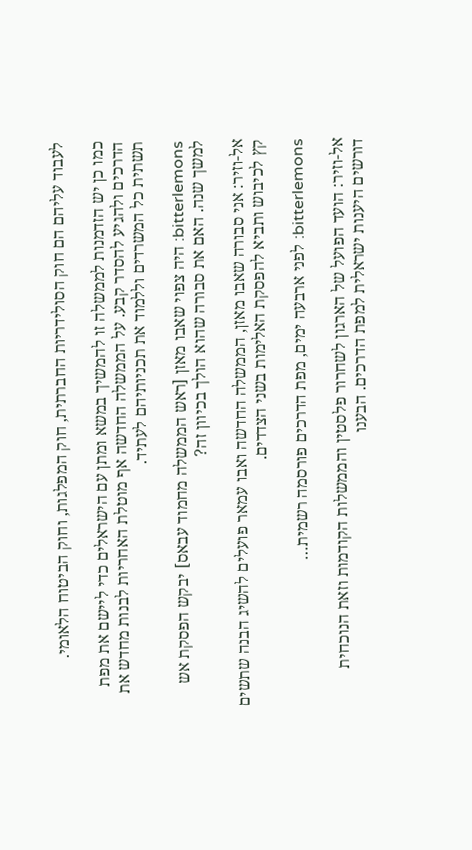לעבוד עליהם הם חוק הסולידריות החברתית, חוק המפלגות, וחוק הביטוח הלאומי.

כמו כן יש הזדמנות לממשלה זו להמשיך במשא ומתן עם הישראלים כדי ליישם את מפת הדרכים ולהגיע להסדר קבע. על הממשלה החדשה אף מוטלת האחריות לבנות מחדש את תשתית כל המשרדים וללמוד את תכניותיהם לעתיד.

bitterlemons: היה צפוי שאבו מאזן [ראש הממשלה מחמוד עבאס] יבקש הפסקת אש למשך שנה. האם את סבורה שהוא הולך בכיוון זה?

אל-וזיר: אני סבורה שאבו מאזן, הממשלה החדשה ואבו עמאר פועלים להשיג הבנה שתשים קץ לכיבוש ותביא להפסקת האלימות בשני הצדדים.

bitterlemons: לפני ארבעה ימים, מפת הדרכים פורסמה רשמית…

אל-וזיר: הועד הפועל של הארגון לשחרור פלסטין והממשלות הקודמות וזאת הנוכחית דורשים היענות ישראלית למפת הדרכים. הבענו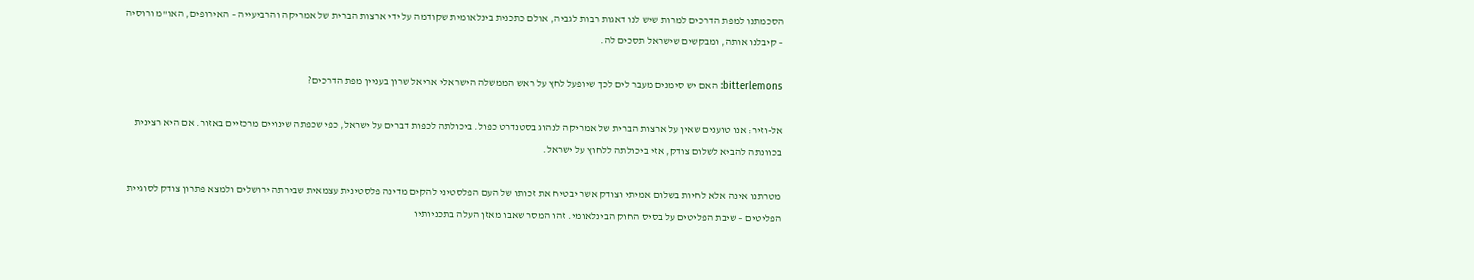הסכמתנו למפת הדרכים למרות שיש לנו דאגות רבות לגביה, אולם כתכנית בינלאומית שקודמה על ידי ארצות הברית של אמריקה והרביעייה – האירופים, האו"מ ורוסיה – קיבלנו אותה, ומבקשים שישראל תסכים לה.

bitterlemons: האם יש סימנים מעבר לים לכך שיופעל לחץ על ראש הממשלה הישראלי אריאל שרון בעניין מפת הדרכים?

אל-וזיר: אנו טוענים שאין על ארצות הברית של אמריקה לנהוג בסטנדרט כפול. ביכולתה לכפות דברים על ישראל, כפי שכפתה שינויים מרכזיים באזור. אם היא רצינית בכוונתה להביא לשלום צודק, אזי ביכולתה ללחוץ על ישראל.

מטרתנו אינה אלא לחיות בשלום אמיתי וצודק אשר יבטיח את זכותו של העם הפלסטיני להקים מדינה פלסטינית עצמאית שבירתה ירושלים ולמצא פתרון צודק לסוגיית הפליטים – שיבת הפליטים על בסיס החוק הבינלאומי. זהו המסר שאבו מאזן העלה בתכניותיו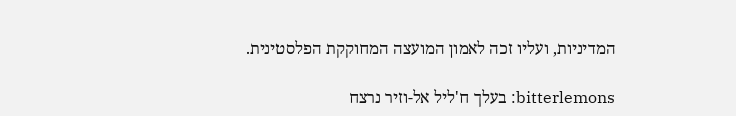המדיניות, ועליו זכה לאמון המועצה המחוקקת הפלסטינית.

bitterlemons: בעלך ח'ליל אל-וזיר נרצח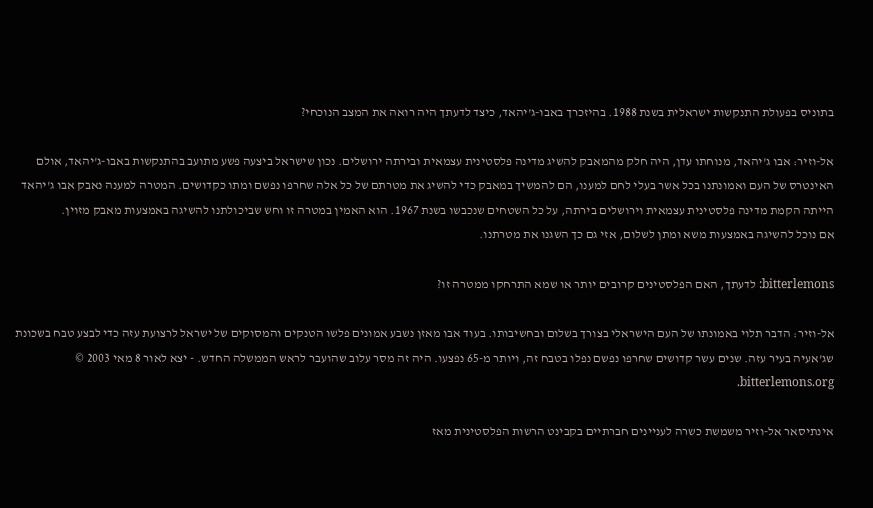בתוניס בפעולת התנקשות ישראלית בשנת 1988. בהיזכרך באבו-ג'יהאד, כיצד לדעתך היה רואה את המצב הנוכחי?

אל-וזיר: אבו ג'יהאד, מנוחתו עדן, היה חלק מהמאבק להשיג מדינה פלסטינית עצמאית ובירתה ירושלים. נכון שישראל ביצעה פשע מתועב בהתנקשות באבו-ג'יהאד, אולם האינטרס של העם ואמונתנו בכל אשר בעלי לחם למענו, הם להמשיך במאבק כדי להשיג את מטרתם של כל אלה שחרפו נפשם ומתו כקדושים. המטרה למענה נאבק אבו ג'יהאד הייתה הקמת מדינה פלסטינית עצמאית וירושלים בירתה, על כל השטחים שנכבשו בשנת 1967. הוא האמין במטרה זו וחש שביכולתנו להשיגה באמצעות מאבק מזוין.
אם נוכל להשיגה באמצעות משא ומתן לשלום, אזי גם כך השגנו את מטרתנו.

bitterlemons: לדעתך, האם הפלסטינים קרובים יותר או שמא התרחקו ממטרה זו?

אל-וזיר: הדבר תלוי באמונתו של העם הישראלי בצורך בשלום ובחשיבותו. בעוד אבו מאזן נשבע אמונים פלשו הטנקים והמסוקים של ישראל לרצועת עזה כדי לבצע טבח בשכונת שג'אעיה בעיר עזה. שנים עשר קדושים שחרפו נפשם נפלו בטבח זה, ויותר מ-65 נפצעו. היה זה מסר עלוב שהועבר לראש הממשלה החדש. - יצא לאור 8 מאי 2003 © bitterlemons.org.

אינתיסאר אל-וזיר משמשת כשרה לעניינים חברתיים בקבינט הרשות הפלסטינית מאז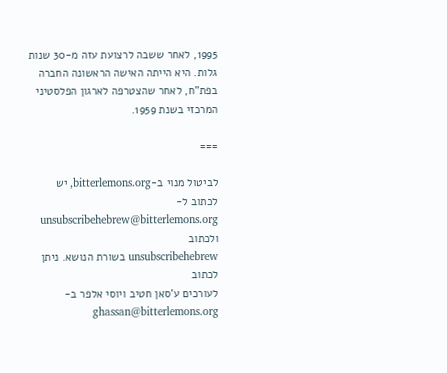1995, לאחר ששבה לרצועת עזה מ-30 שנות גלות. היא הייתה האישה הראשונה החברה בפת"ח, לאחר שהצטרפה לארגון הפלסטיני המרכזי בשנת 1959.

===

לביטול מנוי ב-bitterlemons.org, יש לכתוב ל-
unsubscribehebrew@bitterlemons.org ולכתוב
unsubscribehebrew בשורת הנושא. ניתן לכתוב
לעורכים ע'סאן חטיב ויוסי אלפר ב-ghassan@bitterlemons.org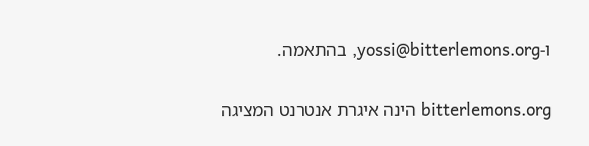ו-yossi@bitterlemons.org, בהתאמה.

bitterlemons.org הינה איגרת אנטרנט המציגה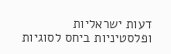דעות ישראליות
ופלסטיניות ביחס לסוגיות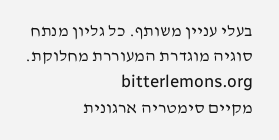בעלי עניין משותף. כל גליון מנתח
סוגיה מוגדרת המעוררת מחלוקת. bitterlemons.org
מקיים סימטריה ארגונית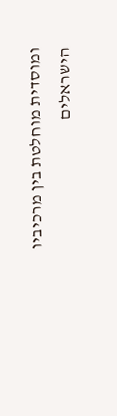ומוסדית מוחלטת בין מרכיביו
הישראלים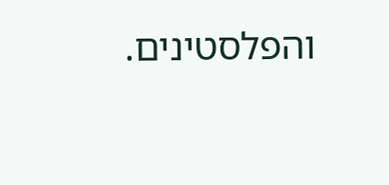והפלסטינים.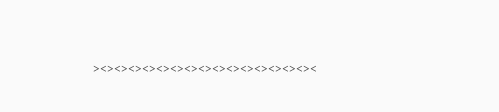><><><><><><><><><><><><><><><><